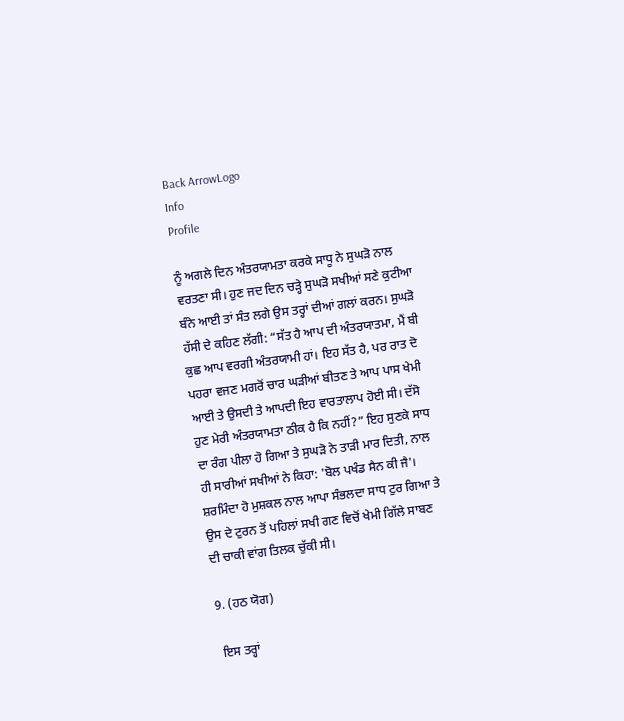Back ArrowLogo
Info
Profile

ਨੂੰ ਅਗਲੇ ਦਿਨ ਅੰਤਰਯਾਮਤਾ ਕਰਕੇ ਸਾਧੂ ਨੇ ਸੁਘੜੋ ਨਾਲ ਵਰਤਣਾ ਸੀ। ਹੁਣ ਜਦ ਦਿਨ ਚੜ੍ਹੇ ਸੁਘੜੋ ਸਖੀਆਂ ਸਣੇ ਕੁਟੀਆ ਬੰਨੇ ਆਈ ਤਾਂ ਸੰਤ ਲਗੇ ਉਸ ਤਰ੍ਹਾਂ ਦੀਆਂ ਗਲਾਂ ਕਰਨ। ਸੁਘੜੋ ਹੱਸੀ ਦੇ ਕਹਿਣ ਲੱਗੀ: “ਸੱਤ ਹੈ ਆਪ ਦੀ ਅੰਤਰਯਾਤਮਾ, ਮੈਂ ਬੀ ਕੁਛ ਆਪ ਵਰਗੀ ਅੰਤਰਯਾਮੀ ਹਾਂ। ਇਹ ਸੱਤ ਹੈ, ਪਰ ਰਾਤ ਦੋ ਪਹਰਾ ਵਜਣ ਮਗਰੋਂ ਚਾਰ ਘੜੀਆਂ ਬੀਤਣ ਤੇ ਆਪ ਪਾਸ ਖੇਮੀ ਆਈ ਤੇ ਉਸਦੀ ਤੇ ਆਪਦੀ ਇਹ ਵਾਰਤਾਲਾਪ ਹੋਈ ਸੀ। ਦੱਸੋ ਹੁਣ ਮੇਰੀ ਅੰਤਰਯਾਮਤਾ ਠੀਕ ਹੈ ਕਿ ਨਹੀਂ?” ਇਹ ਸੁਣਕੇ ਸਾਧ ਦਾ ਰੰਗ ਪੀਲਾ ਹੋ ਗਿਆ ਤੇ ਸੁਘੜੋ ਨੇ ਤਾੜੀ ਮਾਰ ਦਿਤੀ, ਨਾਲ ਹੀ ਸਾਰੀਆਂ ਸਖੀਆਂ ਨੇ ਕਿਹਾ: 'ਬੋਲ ਪਖੰਡ ਸੈਨ ਕੀ ਜੈ'। ਸ਼ਰਮਿੰਦਾ ਹੋ ਮੁਸ਼ਕਲ ਨਾਲ ਆਪਾ ਸੰਭਲਦਾ ਸਾਧ ਟੁਰ ਗਿਆ ਤੇ ਉਸ ਦੇ ਟੁਰਨ ਤੋਂ ਪਹਿਲਾਂ ਸਖੀ ਗਣ ਵਿਚੋਂ ਖੇਮੀ ਗਿੱਲੇ ਸਾਬਣ ਦੀ ਚਾਕੀ ਵਾਂਗ ਤਿਲਕ ਚੁੱਕੀ ਸੀ।

9. (ਹਠ ਯੋਗ)

 ਇਸ ਤਰ੍ਹਾਂ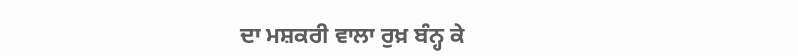ਦਾ ਮਸ਼ਕਰੀ ਵਾਲਾ ਰੁਖ਼ ਬੰਨ੍ਹ ਕੇ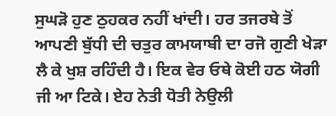ਸੁਘੜੋ ਹੁਣ ਠੁਹਕਰ ਨਹੀਂ ਖਾਂਦੀ। ਹਰ ਤਜਰਬੇ ਤੋਂ ਆਪਣੀ ਬੁੱਧੀ ਦੀ ਚਤੁਰ ਕਾਮਯਾਬੀ ਦਾ ਰਜੋ ਗੁਣੀ ਖੇੜਾ ਲੈ ਕੇ ਖੁਸ਼ ਰਹਿੰਦੀ ਹੈ। ਇਕ ਵੇਰ ਓਥੇ ਕੋਈ ਹਠ ਯੋਗੀ ਜੀ ਆ ਟਿਕੇ। ਏਹ ਨੇਤੀ ਧੋਤੀ ਨੇਉਲੀ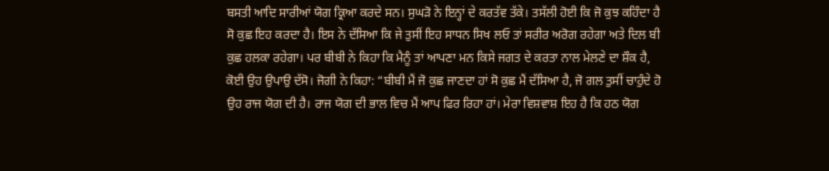ਬਸਤੀ ਆਦਿ ਸਾਰੀਆਂ ਯੋਗ ਕ੍ਰਿਆ ਕਰਦੇ ਸਨ। ਸੁਘੜੋ ਨੇ ਇਨ੍ਹਾਂ ਦੇ ਕਰਤੱਵ ਤੱਕੇ। ਤਸੱਲੀ ਹੋਈ ਕਿ ਜੋ ਕੁਝ ਕਹਿੰਦਾ ਹੈ ਸੋ ਕੁਛ ਇਹ ਕਰਦਾ ਹੈ। ਇਸ ਨੇ ਦੱਸਿਆ ਕਿ ਜੇ ਤੁਸੀਂ ਇਹ ਸਾਧਨ ਸਿਖ ਲਓ ਤਾਂ ਸਰੀਰ ਅਰੋਗ ਰਹੇਗਾ ਅਤੇ ਦਿਲ ਬੀ ਕੁਛ ਹਲਕਾ ਰਹੇਗਾ। ਪਰ ਬੀਬੀ ਨੇ ਕਿਹਾ ਕਿ ਮੈਨੂੰ ਤਾਂ ਆਪਣਾ ਮਨ ਕਿਸੇ ਜਗਤ ਦੇ ਕਰਤਾ ਨਾਲ ਮੇਲਣੇ ਦਾ ਸ਼ੌਕ ਹੈ, ਕੋਈ ਉਹ ਉਪਾਉ ਦੱਸੋ। ਜੋਗੀ ਨੇ ਕਿਹਾ: “ਬੀਬੀ ਮੈਂ ਜੋ ਕੁਛ ਜਾਣਦਾ ਹਾਂ ਸੋ ਕੁਛ ਮੈਂ ਦੱਸਿਆ ਹੈ, ਜੋ ਗਲ ਤੁਸੀਂ ਚਾਹੁੰਦੇ ਹੋ ਉਹ ਰਾਜ ਯੋਗ ਦੀ ਹੈ। ਰਾਜ ਯੋਗ ਦੀ ਭਾਲ ਵਿਚ ਮੈਂ ਆਪ ਫਿਰ ਰਿਹਾ ਹਾਂ। ਮੇਰਾ ਵਿਸ਼ਵਾਸ਼ ਇਹ ਹੈ ਕਿ ਹਠ ਯੋਗ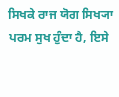ਸਿਖਕੇ ਰਾਜ ਯੋਗ ਸਿਖ੍ਯਾ ਪਰਮ ਸੁਖ ਹੁੰਦਾ ਹੈ, ਇਸੇ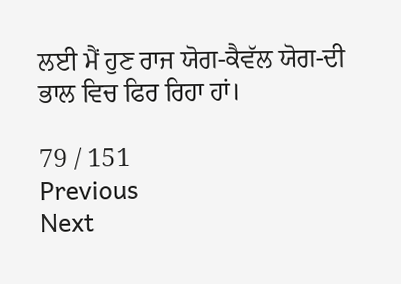ਲਈ ਮੈਂ ਹੁਣ ਰਾਜ ਯੋਗ-ਕੈਵੱਲ ਯੋਗ-ਦੀ ਭਾਲ ਵਿਚ ਫਿਰ ਰਿਹਾ ਹਾਂ।

79 / 151
Previous
Next